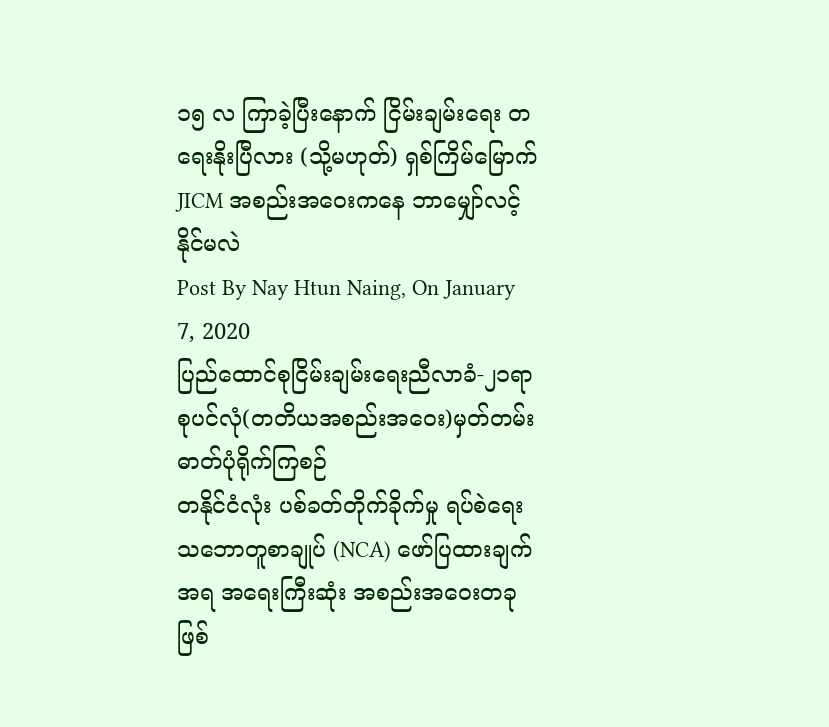၁၅ လ ကြာခဲ့ပြီးနောက် ငြိမ်းချမ်းရေး တရေးနိုးပြီလား (သို့မဟုတ်) ရှစ်ကြိမ်မြောက် JICM အစည်းအဝေးကနေ ဘာမျှော်လင့်နိုင်မလဲ
Post By Nay Htun Naing, On January 7, 2020
ပြည်ထောင်စုငြိမ်းချမ်းရေးညီလာခံ-၂၁ရာစုပင်လုံ(တတိယအစည်းအဝေး)မှတ်တမ်းဓာတ်ပုံရိုက်ကြစဉ်
တနိုင်ငံလုံး ပစ်ခတ်တိုက်ခိုက်မှု ရပ်စဲရေး သဘောတူစာချုပ် (NCA) ဖော်ပြထားချက်အရ အရေးကြီးဆုံး အစည်းအဝေးတခု ဖြစ်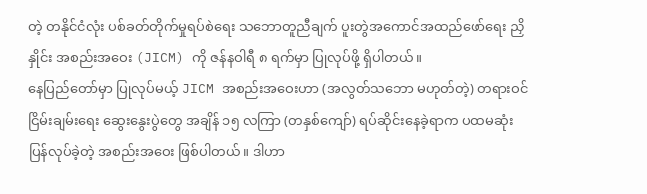တဲ့ တနိုင်ငံလုံး ပစ်ခတ်တိုက်မှုရပ်စဲရေး သဘောတူညီချက် ပူးတွဲအကောင်အထည်ဖော်ရေး ညှိနှိုင်း အစည်းအဝေး (JICM) ကို ဇန်နဝါရီ ၈ ရက်မှာ ပြုလုပ်ဖို့ ရှိပါတယ်။
နေပြည်တော်မှာ ပြုလုပ်မယ့် JICM အစည်းအဝေးဟာ (အလွတ်သဘော မဟုတ်တဲ့) တရားဝင် ငြိမ်းချမ်းရေး ဆွေးနွေးပွဲတွေ အချိန် ၁၅ လကြာ (တနှစ်ကျော်) ရပ်ဆိုင်းနေခဲ့ရာက ပထမဆုံး ပြန်လုပ်ခဲ့တဲ့ အစည်းအဝေး ဖြစ်ပါတယ်။ ဒါဟာ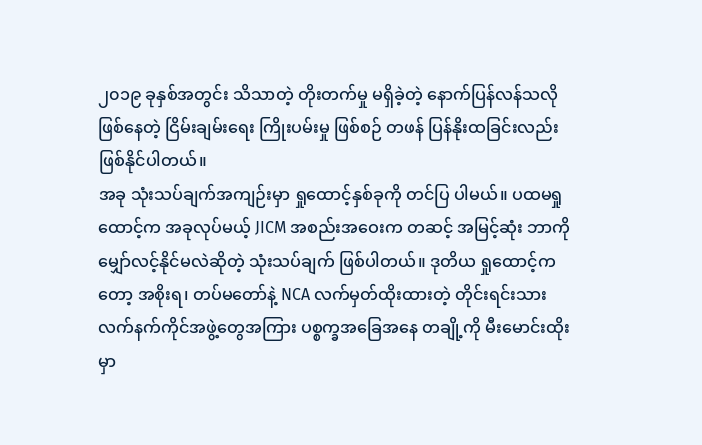၂၀၁၉ ခုနှစ်အတွင်း သိသာတဲ့ တိုးတက်မှု မရှိခဲ့တဲ့ နောက်ပြန်လန်သလို ဖြစ်နေတဲ့ ငြိမ်းချမ်းရေး ကြိုးပမ်းမှု ဖြစ်စဉ် တဖန် ပြန်နိုးထခြင်းလည်း ဖြစ်နိုင်ပါတယ်။
အခု သုံးသပ်ချက်အကျဉ်းမှာ ရှုထောင့်နှစ်ခုကို တင်ပြ ပါမယ်။ ပထမရှုထောင့်က အခုလုပ်မယ့် JICM အစည်းအဝေးက တဆင့် အမြင့်ဆုံး ဘာကို မျှော်လင့်နိုင်မလဲဆိုတဲ့ သုံးသပ်ချက် ဖြစ်ပါတယ်။ ဒုတိယ ရှုထောင့်ကတော့ အစိုးရ၊ တပ်မတော်နဲ့ NCA လက်မှတ်ထိုးထားတဲ့ တိုင်းရင်းသား လက်နက်ကိုင်အဖွဲ့တွေအကြား ပစ္စက္ခအခြေအနေ တချို့ကို မီးမောင်းထိုးမှာ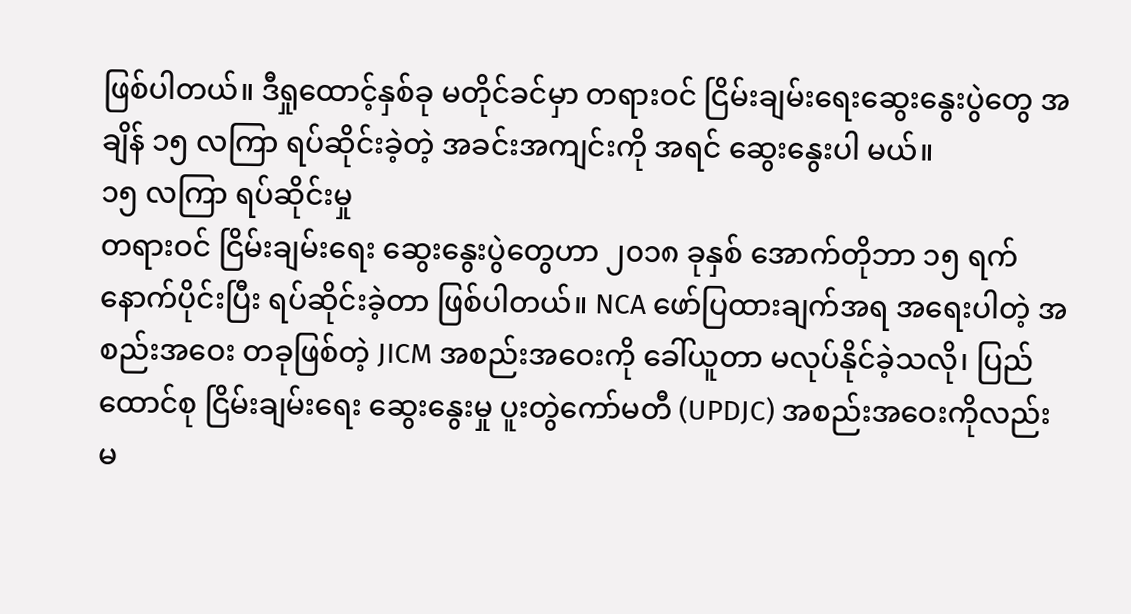ဖြစ်ပါတယ်။ ဒီရှုထောင့်နှစ်ခု မတိုင်ခင်မှာ တရားဝင် ငြိမ်းချမ်းရေးဆွေးနွေးပွဲတွေ အချိန် ၁၅ လကြာ ရပ်ဆိုင်းခဲ့တဲ့ အခင်းအကျင်းကို အရင် ဆွေးနွေးပါ မယ်။
၁၅ လကြာ ရပ်ဆိုင်းမှု
တရားဝင် ငြိမ်းချမ်းရေး ဆွေးနွေးပွဲတွေဟာ ၂၀၁၈ ခုနှစ် အောက်တိုဘာ ၁၅ ရက် နောက်ပိုင်းပြီး ရပ်ဆိုင်းခဲ့တာ ဖြစ်ပါတယ်။ NCA ဖော်ပြထားချက်အရ အရေးပါတဲ့ အစည်းအဝေး တခုဖြစ်တဲ့ JICM အစည်းအဝေးကို ခေါ်ယူတာ မလုပ်နိုင်ခဲ့သလို၊ ပြည်ထောင်စု ငြိမ်းချမ်းရေး ဆွေးနွေးမှု ပူးတွဲကော်မတီ (UPDJC) အစည်းအဝေးကိုလည်း မ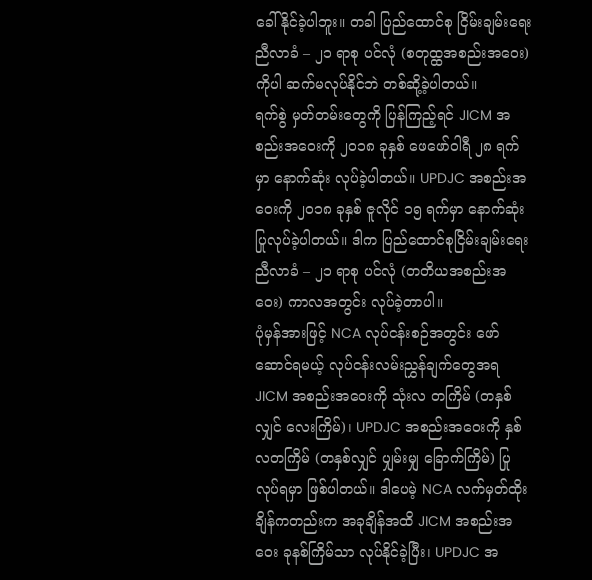ခေါ်နိုင်ခဲ့ပါဘူး။ တခါ ပြည်ထောင်စု ငြိမ်းချမ်းရေး ညီလာခံ – ၂၁ ရာစု ပင်လုံ (စတုထ္ထအစည်းအဝေး) ကိုပါ ဆက်မလုပ်နိုင်ဘဲ တစ်ဆို့ခဲ့ပါတယ်။
ရက်စွဲ မှတ်တမ်းတွေကို ပြန်ကြည့်ရင် JICM အစည်းအဝေးကို ၂၀၁၈ ခုနှစ် ဖေဖော်ဝါရီ ၂၈ ရက်မှာ နောက်ဆုံး လုပ်ခဲ့ပါတယ်။ UPDJC အစည်းအဝေးကို ၂၀၁၈ ခုနှစ် ဇူလိုင် ၁၅ ရက်မှာ နောက်ဆုံး ပြုလုပ်ခဲ့ပါတယ်။ ဒါက ပြည်ထောင်စုငြိမ်းချမ်းရေး ညီလာခံ – ၂၁ ရာစု ပင်လုံ (တတိယအစည်းအဝေး) ကာလအတွင်း လုပ်ခဲ့တာပါ။
ပုံမှန်အားဖြင့် NCA လုပ်ငန်းစဉ်အတွင်း ဖော်ဆောင်ရမယ့် လုပ်ငန်းလမ်းညွှန်ချက်တွေအရ JICM အစည်းအဝေးကို သုံးလ တကြိမ် (တနှစ်လျှင် လေးကြိမ်)၊ UPDJC အစည်းအဝေးကို နှစ်လတကြိမ် (တနှစ်လျှင် ပျှမ်းမျှ ခြောက်ကြိမ်) ပြုလုပ်ရမှာ ဖြစ်ပါတယ်။ ဒါပေမဲ့ NCA လက်မှတ်ထိုးချိန်ကတည်းက အခုချိန်အထိ JICM အစည်းအဝေး ခုနစ်ကြိမ်သာ လုပ်နိုင်ခဲ့ပြီး၊ UPDJC အ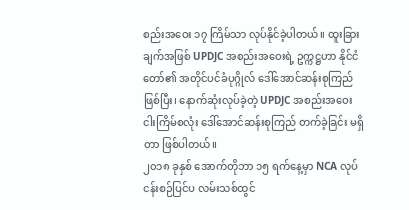စည်းအဝေး ၁၇ ကြိမ်သာ လုပ်နိုင်ခဲ့ပါတယ်။ ထူးခြားချက်အဖြစ် UPDJC အစည်းအဝေးရဲ့ ဥက္ကဋ္ဌဟာ နိုင်ငံတော်၏ အတိုင်ပင်ခံပုဂ္ဂိုလ် ဒေါ်အောင်ဆန်းစုကြည်ဖြစ်ပြီး၊ နောက်ဆုံးလုပ်ခဲ့တဲ့ UPDJC အစည်းအဝေး ငါးကြိမ်စလုံး ဒေါ်အောင်ဆန်းစုကြည် တက်ခဲ့ခြင်း မရှိတာ ဖြစ်ပါတယ်။
၂၀၁၈ ခုနှစ် အောက်တိုဘာ ၁၅ ရက်နေ့မှာ NCA လုပ်ငန်းစဉ်ပြင်ပ လမ်းသစ်ထွင်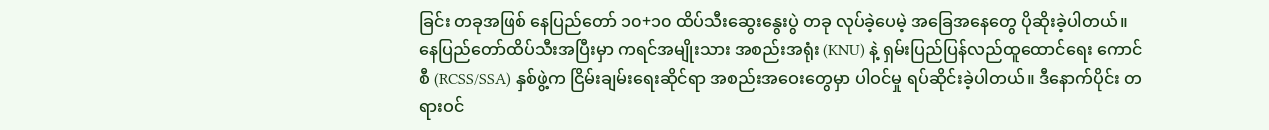ခြင်း တခုအဖြစ် နေပြည်တော် ၁၀+၁၀ ထိပ်သီးဆွေးနွေးပွဲ တခု လုပ်ခဲ့ပေမဲ့ အခြေအနေတွေ ပိုဆိုးခဲ့ပါတယ်။ နေပြည်တော်ထိပ်သီးအပြီးမှာ ကရင်အမျိုးသား အစည်းအရုံး (KNU) နဲ့ ရှမ်းပြည်ပြန်လည်ထူထောင်ရေး ကောင်စီ (RCSS/SSA) နှစ်ဖွဲ့က ငြိမ်းချမ်းရေးဆိုင်ရာ အစည်းအဝေးတွေမှာ ပါဝင်မှု ရပ်ဆိုင်းခဲ့ပါတယ်။ ဒီနောက်ပိုင်း တရားဝင်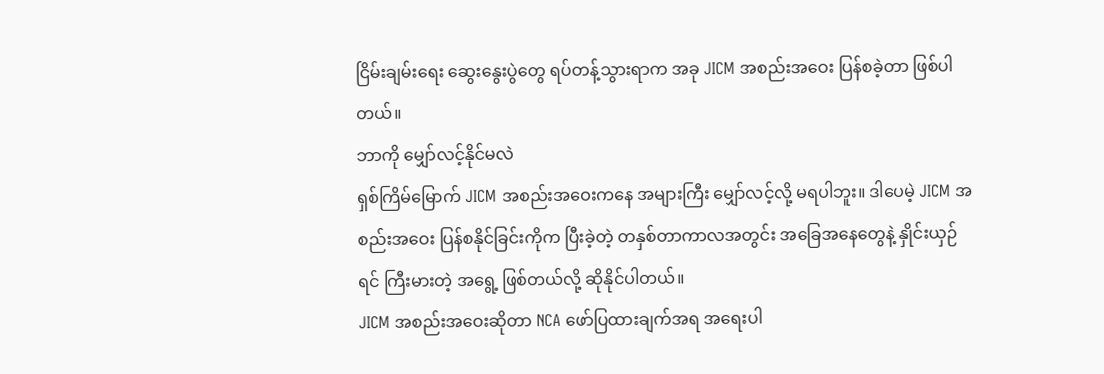ငြိမ်းချမ်းရေး ဆွေးနွေးပွဲတွေ ရပ်တန့်သွားရာက အခု JICM အစည်းအဝေး ပြန်စခဲ့တာ ဖြစ်ပါတယ်။
ဘာကို မျှော်လင့်နိုင်မလဲ
ရှစ်ကြိမ်မြောက် JICM အစည်းအဝေးကနေ အများကြီး မျှော်လင့်လို့ မရပါဘူး။ ဒါပေမဲ့ JICM အစည်းအဝေး ပြန်စနိုင်ခြင်းကိုက ပြီးခဲ့တဲ့ တနှစ်တာကာလအတွင်း အခြေအနေတွေနဲ့ နှိုင်းယှဉ်ရင် ကြီးမားတဲ့ အရွေ့ ဖြစ်တယ်လို့ ဆိုနိုင်ပါတယ်။
JICM အစည်းအဝေးဆိုတာ NCA ဖော်ပြထားချက်အရ အရေးပါ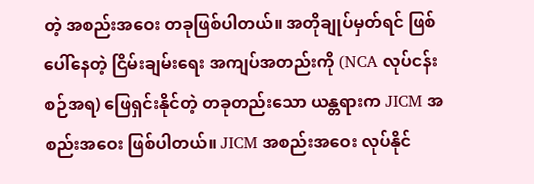တဲ့ အစည်းအဝေး တခုဖြစ်ပါတယ်။ အတိုချုပ်မှတ်ရင် ဖြစ်ပေါ်နေတဲ့ ငြိမ်းချမ်းရေး အကျပ်အတည်းကို (NCA လုပ်ငန်းစဉ်အရ) ဖြေရှင်းနိုင်တဲ့ တခုတည်းသော ယန္တရားက JICM အစည်းအဝေး ဖြစ်ပါတယ်။ JICM အစည်းအဝေး လုပ်နိုင်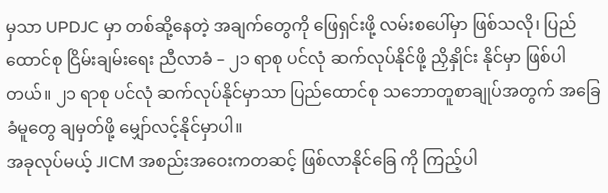မှသာ UPDJC မှာ တစ်ဆို့နေတဲ့ အချက်တွေကို ဖြေရှင်းဖို့ လမ်းစပေါ်မှာ ဖြစ်သလို၊ ပြည်ထောင်စု ငြိမ်းချမ်းရေး ညီလာခံ – ၂၁ ရာစု ပင်လုံ ဆက်လုပ်နိုင်ဖို့ ညှိနှိုင်း နိုင်မှာ ဖြစ်ပါတယ်။ ၂၁ ရာစု ပင်လုံ ဆက်လုပ်နိုင်မှာသာ ပြည်ထောင်စု သဘောတူစာချုပ်အတွက် အခြေခံမူတွေ ချမှတ်ဖို့ မျှော်လင့်နိုင်မှာပါ။
အခုလုပ်မယ့် JICM အစည်းအဝေးကတဆင့် ဖြစ်လာနိုင်ခြေ ကို ကြည့်ပါ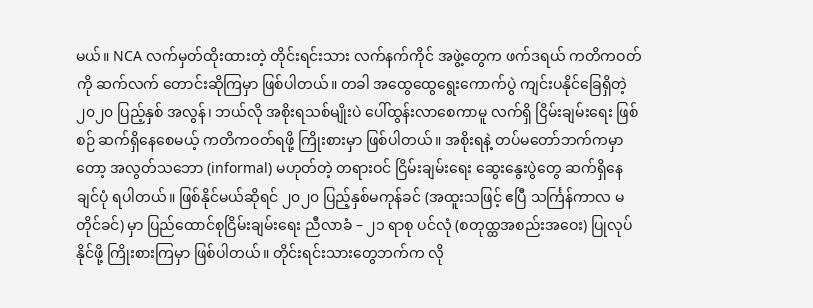မယ်။ NCA လက်မှတ်ထိုးထားတဲ့ တိုင်းရင်းသား လက်နက်ကိုင် အဖွဲ့တွေက ဖက်ဒရယ် ကတိကဝတ်ကို ဆက်လက် တောင်းဆိုကြမှာ ဖြစ်ပါတယ်။ တခါ အထွေထွေရွေးကောက်ပွဲ ကျင်းပနိုင်ခြေရှိတဲ့ ၂၀၂၀ ပြည့်နှစ် အလွန်၊ ဘယ်လို အစိုးရသစ်မျိုးပဲ ပေါ်ထွန်းလာစေကာမူ လက်ရှိ ငြိမ်းချမ်းရေး ဖြစ်စဉ် ဆက်ရှိနေစေမယ့် ကတိကဝတ်ရဖို့ ကြိုးစားမှာ ဖြစ်ပါတယ်။ အစိုးရနဲ့ တပ်မတော်ဘက်ကမှာတော့ အလွတ်သဘော (informal) မဟုတ်တဲ့ တရားဝင် ငြိမ်းချမ်းရေး ဆွေးနွေးပွဲတွေ ဆက်ရှိနေချင်ပုံ ရပါတယ်။ ဖြစ်နိုင်မယ်ဆိုရင် ၂၀၂၀ ပြည့်နှစ်မကုန်ခင် (အထူးသဖြင့် ဧပြီ သင်္ကြန်ကာလ မတိုင်ခင်) မှာ ပြည်ထောင်စုငြိမ်းချမ်းရေး ညီလာခံ – ၂၁ ရာစု ပင်လုံ (စတုထ္ထအစည်းအဝေး) ပြုလုပ်နိုင်ဖို့ ကြိုးစားကြမှာ ဖြစ်ပါတယ်။ တိုင်းရင်းသားတွေဘက်က လို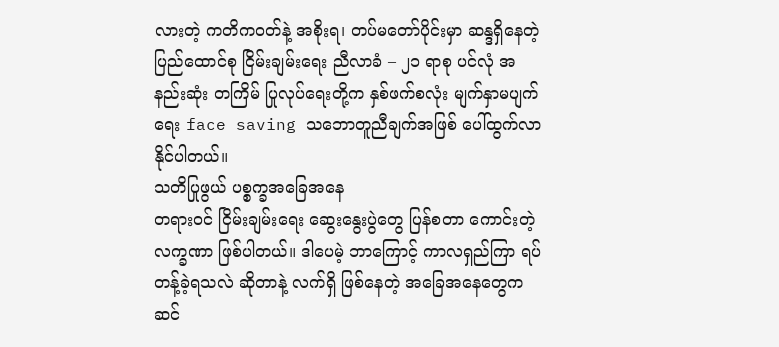လားတဲ့ ကတိကဝတ်နဲ့ အစိုးရ၊ တပ်မတော်ပိုင်းမှာ ဆန္ဒရှိနေတဲ့ ပြည်ထောင်စု ငြိမ်းချမ်းရေး ညီလာခံ – ၂၁ ရာစု ပင်လုံ အနည်းဆုံး တကြိမ် ပြုလုပ်ရေးတို့က နှစ်ဖက်စလုံး မျက်နှာမပျက်ရေး face saving သဘောတူညီချက်အဖြစ် ပေါ်ထွက်လာနိုင်ပါတယ်။
သတိပြုဖွယ် ပစ္စက္ခအခြေအနေ
တရားဝင် ငြိမ်းချမ်းရေး ဆွေးနွေးပွဲတွေ ပြန်စတာ ကောင်းတဲ့ လက္ခဏာ ဖြစ်ပါတယ်။ ဒါပေမဲ့ ဘာကြောင့် ကာလရှည်ကြာ ရပ်တန့်ခဲ့ရသလဲ ဆိုတာနဲ့ လက်ရှိ ဖြစ်နေတဲ့ အခြေအနေတွေက ဆင်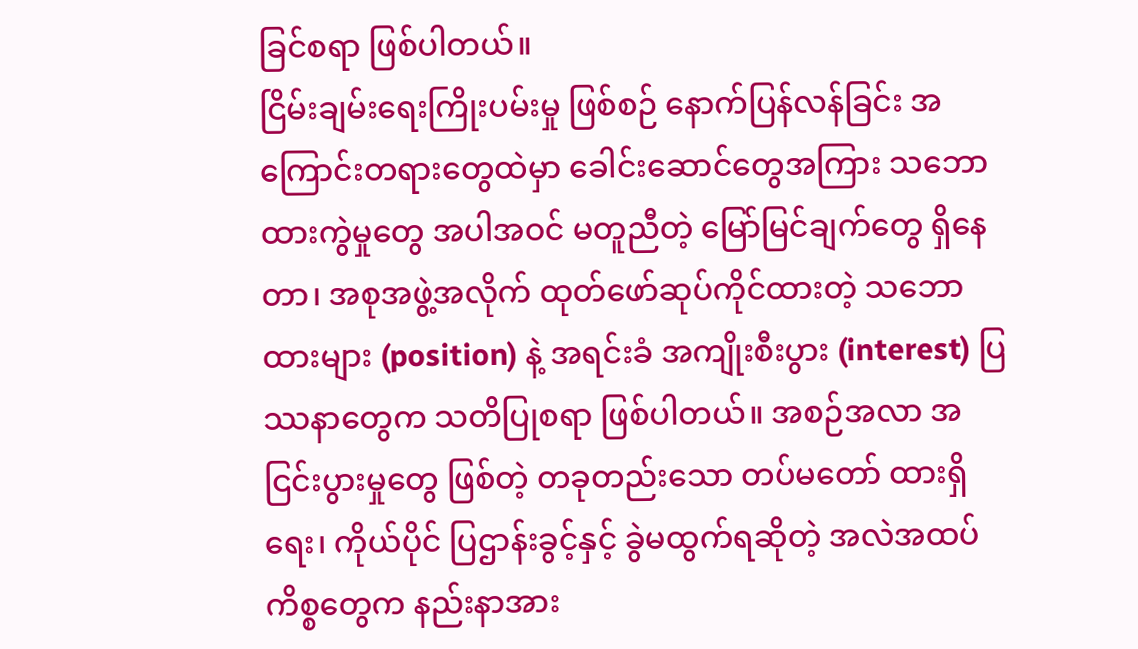ခြင်စရာ ဖြစ်ပါတယ်။
ငြိမ်းချမ်းရေးကြိုးပမ်းမှု ဖြစ်စဉ် နောက်ပြန်လန်ခြင်း အကြောင်းတရားတွေထဲမှာ ခေါင်းဆောင်တွေအကြား သဘောထားကွဲမှုတွေ အပါအဝင် မတူညီတဲ့ မြော်မြင်ချက်တွေ ရှိနေတာ၊ အစုအဖွဲ့အလိုက် ထုတ်ဖော်ဆုပ်ကိုင်ထားတဲ့ သဘောထားများ (position) နဲ့ အရင်းခံ အကျိုးစီးပွား (interest) ပြဿနာတွေက သတိပြုစရာ ဖြစ်ပါတယ်။ အစဉ်အလာ အငြင်းပွားမှုတွေ ဖြစ်တဲ့ တခုတည်းသော တပ်မတော် ထားရှိရေး၊ ကိုယ်ပိုင် ပြဌာန်းခွင့်နှင့် ခွဲမထွက်ရဆိုတဲ့ အလဲအထပ်ကိစ္စတွေက နည်းနာအား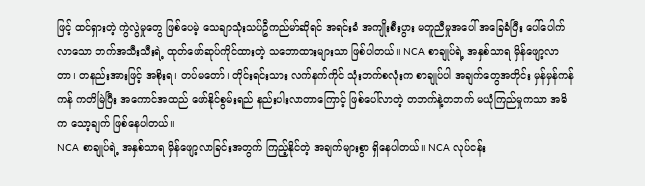ဖြင့် ထင်ရှားတဲ့ ကွဲလွဲမှုတွေ ဖြစ်ပေမဲ့ သေချာသုံးသပ်ဦကည်မာ်ဆိုရင် အရင်းခံ အကျိုးစီးပွား မတူညီမှုအပေါ် အခြေခံပြီး ပေါ်ပေါက်လာသော ဘက်အသီးသီးရဲ့ ထုတ်ဖော်ဆုပ်ကိုင်ထားတဲ့ သဘောထားများသာ ဖြစ်ပါတယ်။ NCA စာချုပ်ရဲ့ အနှစ်သာရ မှိန်ဖျော့လာတာ၊ တနည်းအားဖြင့် အစိုးရ၊ တပ်မတော်၊ တိုင်းရင်းသား လက်နက်ကိုင် သုံးဘက်စလုံးက စာချုပ်ပါ အချက်တွေအတိုင်း မှန်မှန်ကန်ကန် ကတိမြဲပြီး အကောင်အထည် ဖော်နိုင်စွမ်းရည် နည်းပါးလာတာကြောင့် ဖြစ်ပေါ်လာတဲ့ တဘက်နဲ့တဘက် မယုံကြည်မှုကသာ အဓိက သော့ချက် ဖြစ်နေပါတယ်။
NCA စာချုပ်ရဲ့ အနှစ်သာရ မှိန်ဖျော့လာခြင်းအတွက် ကြည့်နိုင်တဲ့ အချက်များစွာ ရှိနေပါတယ်။ NCA လုပ်ငန်း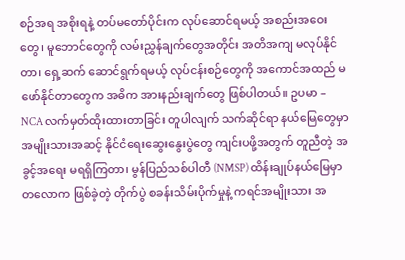စဉ်အရ အစိုးရနဲ့ တပ်မတော်ပိုင်းက လုပ်ဆောင်ရမယ့် အစည်းအဝေးတွေ၊ မူဘောင်တွေကို လမ်းညွှန်ချက်တွေအတိုင်း အတိအကျ မလုပ်နိုင်တာ၊ ရှေ့ဆက် ဆောင်ရွက်ရမယ့် လုပ်ငန်းစဉ်တွေကို အကောင်အထည် မဖော်နိုင်တာတွေက အဓိက အားနည်းချက်တွေ ဖြစ်ပါတယ်။ ဥပမာ – NCA လက်မှတ်ထိုးထားတာခြင်း တူပါလျက် သက်ဆိုင်ရာ နယ်မြေတွေမှာ အမျိုးသားအဆင့် နိုင်ငံရေးဆွေးနွေးပွဲတွေ ကျင်းပဖို့အတွက် တူညီတဲ့ အခွင့်အရေး မရရှိကြတာ၊ မွန်ပြည်သစ်ပါတီ (NMSP) ထိန်းချုပ်နယ်မြေမှာ တလောက ဖြစ်ခဲ့တဲ့ တိုက်ပွဲ စခန်းသိမ်းပိုက်မှုနဲ့ ကရင်အမျိုးသား အ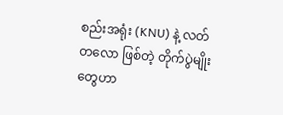စည်းအရုံး (KNU) နဲ့ လတ်တလော ဖြစ်တဲ့ တိုက်ပွဲမျိုးတွေဟာ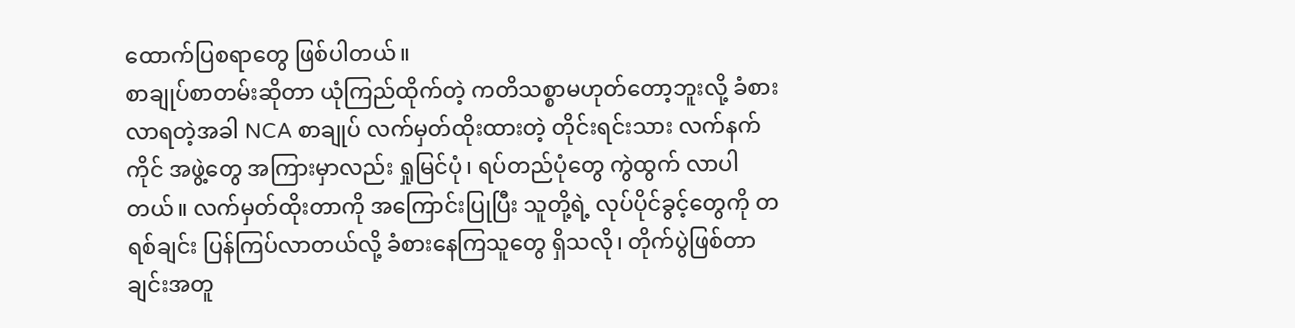ထောက်ပြစရာတွေ ဖြစ်ပါတယ်။
စာချုပ်စာတမ်းဆိုတာ ယုံကြည်ထိုက်တဲ့ ကတိသစ္စာမဟုတ်တော့ဘူးလို့ ခံစားလာရတဲ့အခါ NCA စာချုပ် လက်မှတ်ထိုးထားတဲ့ တိုင်းရင်းသား လက်နက်ကိုင် အဖွဲ့တွေ အကြားမှာလည်း ရှုမြင်ပုံ၊ ရပ်တည်ပုံတွေ ကွဲထွက် လာပါတယ်။ လက်မှတ်ထိုးတာကို အကြောင်းပြုပြီး သူတို့ရဲ့ လုပ်ပိုင်ခွင့်တွေကို တရစ်ချင်း ပြန်ကြပ်လာတယ်လို့ ခံစားနေကြသူတွေ ရှိသလို၊ တိုက်ပွဲဖြစ်တာချင်းအတူ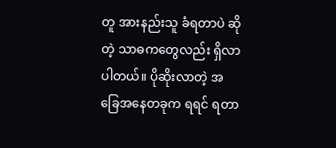တူ အားနည်းသူ ခံရတာပဲ ဆိုတဲ့ သာဓကတွေလည်း ရှိလာပါတယ်။ ပိုဆိုးလာတဲ့ အခြေအနေတခုက ရရင် ရတာ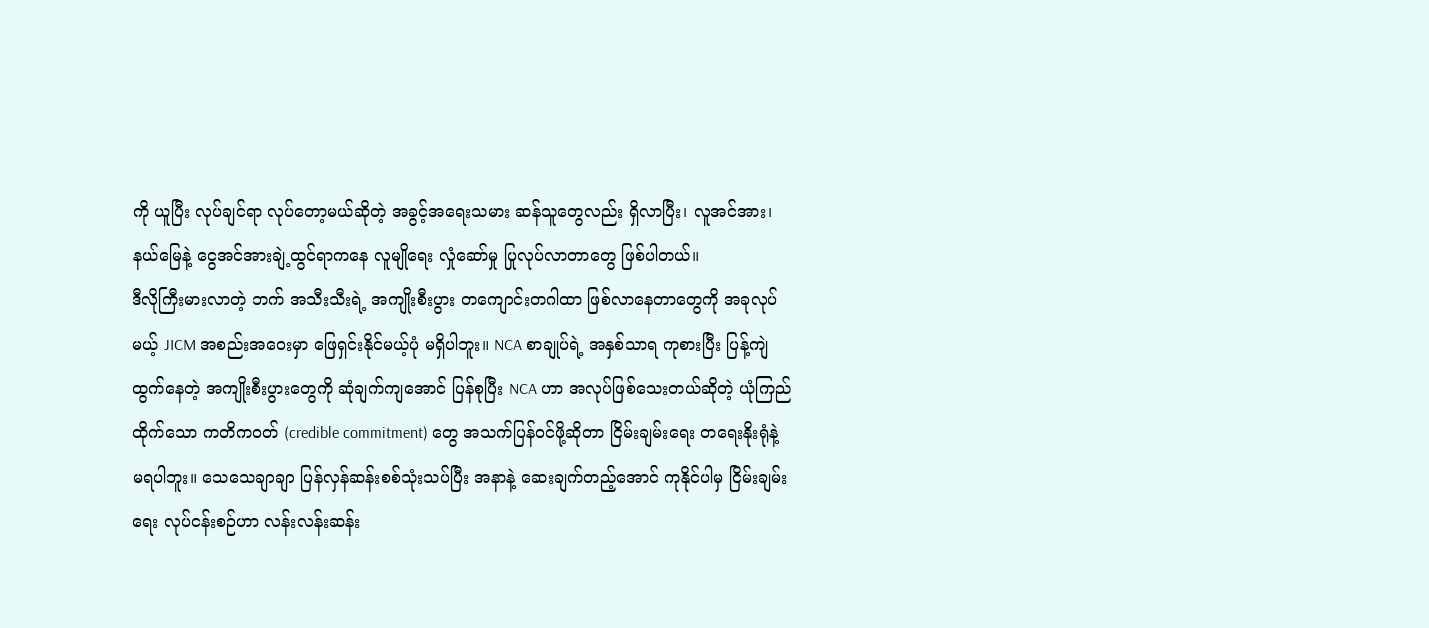ကို ယူပြီး လုပ်ချင်ရာ လုပ်တော့မယ်ဆိုတဲ့ အခွင့်အရေးသမား ဆန်သူတွေလည်း ရှိလာပြီး၊ လူအင်အား၊ နယ်မြေနဲ့ ငွေအင်အားချဲ့ထွင်ရာကနေ လူမျိုရေး လှုံဆော်မှု ပြုလုပ်လာတာတွေ ဖြစ်ပါတယ်။
ဒီလိုကြီးမားလာတဲ့ ဘက် အသီးသီးရဲ့ အကျိုးစီးပွား တကျောင်းတဂါထာ ဖြစ်လာနေတာတွေကို အခုလုပ်မယ့် JICM အစည်းအဝေးမှာ ဖြေရှင်းနိုင်မယ့်ပုံ မရှိပါဘူး။ NCA စာချုပ်ရဲ့ အနှစ်သာရ ကုစားပြီး ပြန့်ကျဲထွက်နေတဲ့ အကျိုးစီးပွားတွေကို ဆုံချက်ကျအောင် ပြန်စုပြီး NCA ဟာ အလုပ်ဖြစ်သေးတယ်ဆိုတဲ့ ယုံကြည်ထိုက်သော ကတိကဝတ် (credible commitment) တွေ အသက်ပြန်ဝင်ဖို့ဆိုတာ ငြိမ်းချမ်းရေး တရေးနိုးရုံနဲ့ မရပါဘူး။ သေသေချာချာ ပြန်လှန်ဆန်းစစ်သုံးသပ်ပြီး အနာနဲ့ ဆေးချက်တည့်အောင် ကုနိုင်ပါမှ ငြိမ်းချမ်းရေး လုပ်ငန်းစဉ်ဟာ လန်းလန်းဆန်း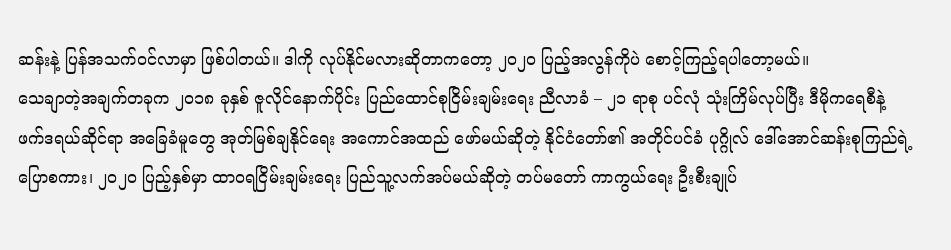ဆန်းနဲ့ ပြန်အသက်ဝင်လာမှာ ဖြစ်ပါတယ်။ ဒါကို လုပ်နိုင်မလားဆိုတာကတော့ ၂၀၂၀ ပြည့်အလွန်ကိုပဲ စောင့်ကြည့်ရပါတော့မယ်။
သေချာတဲ့အချက်တခုက ၂၀၁၈ ခုနှစ် ဇူလိုင်နောက်ပိုင်း ပြည်ထောင်စုငြိမ်းချမ်းရေး ညီလာခံ – ၂၁ ရာစု ပင်လုံ သုံးကြိမ်လုပ်ပြီး ဒီမိုကရေစီနဲ့ ဖက်ဒရယ်ဆိုင်ရာ အခြေခံမူတွေ အုတ်မြစ်ချနိုင်ရေး အကောင်အထည် ဖော်မယ်ဆိုတဲ့ နိုင်ငံတော်၏ အတိုင်ပင်ခံ ပုဂ္ဂိုလ် ဒေါ်အောင်ဆန်းစုကြည်ရဲ့ ပြောစကား၊ ၂၀၂၀ ပြည့်နှစ်မှာ ထာ၀ရငြိမ်းချမ်းရေး ပြည်သူ့လက်အပ်မယ်ဆိုတဲ့ တပ်မတော် ကာကွယ်ရေး ဦးစီးချုပ်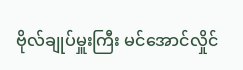ဗိုလ်ချုပ်မှူးကြီး မင်အောင်လှိုင်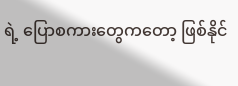ရဲ့ ပြောစကားတွေကတော့ ဖြစ်နိုင်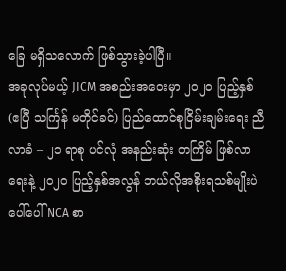ခြေ မရှိသလောက် ဖြစ်သွားခဲ့ပါပြီ။
အခုလုပ်မယ့် JICM အစည်းအဝေးမှာ ၂၀၂၀ ပြည့်နှစ် (ဧပြီ သင်္ကြန် မတိုင်ခင်) ပြည်ထောင်စုငြိမ်းချမ်းရေး ညီလာခံ – ၂၁ ရာစု ပင်လုံ အနည်းဆုံး တကြိမ် ဖြစ်လာရေးနဲ့ ၂၀၂၀ ပြည့်နှစ်အလွန် ဘယ်လိုအစိုးရသစ်မျိုးပဲ ပေါ်ပေါ် NCA စာ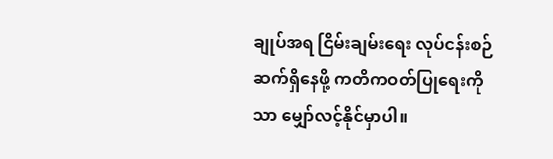ချုပ်အရ ငြိမ်းချမ်းရေး လုပ်ငန်းစဉ် ဆက်ရှိနေဖို့ ကတိကဝတ်ပြုရေးကိုသာ မျှော်လင့်နိုင်မှာပါ။